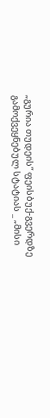„გურია თუდეის“ ფეისბუქ-გვერდზე გამოქვეყნებულ სტატიას _ „მისი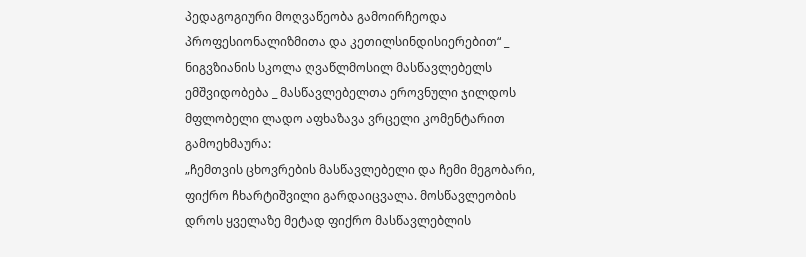პედაგოგიური მოღვაწეობა გამოირჩეოდა პროფესიონალიზმითა და კეთილსინდისიერებით“ _ ნიგვზიანის სკოლა ღვაწლმოსილ მასწავლებელს ემშვიდობება _ მასწავლებელთა ეროვნული ჯილდოს მფლობელი ლადო აფხაზავა ვრცელი კომენტარით გამოეხმაურა:
„ჩემთვის ცხოვრების მასწავლებელი და ჩემი მეგობარი, ფიქრო ჩხარტიშვილი გარდაიცვალა. მოსწავლეობის დროს ყველაზე მეტად ფიქრო მასწავლებლის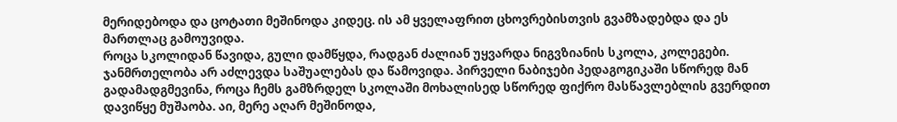მერიდებოდა და ცოტათი მეშინოდა კიდეც. ის ამ ყველაფრით ცხოვრებისთვის გვამზადებდა და ეს მართლაც გამოუვიდა.
როცა სკოლიდან წავიდა, გული დამწყდა, რადგან ძალიან უყვარდა ნიგვზიანის სკოლა, კოლეგები. ჯანმრთელობა არ აძლევდა საშუალებას და წამოვიდა. პირველი ნაბიჯები პედაგოგიკაში სწორედ მან გადამადგმევინა, როცა ჩემს გამზრდელ სკოლაში მოხალისედ სწორედ ფიქრო მასწავლებლის გვერდით დავიწყე მუშაობა. აი, მერე აღარ მეშინოდა,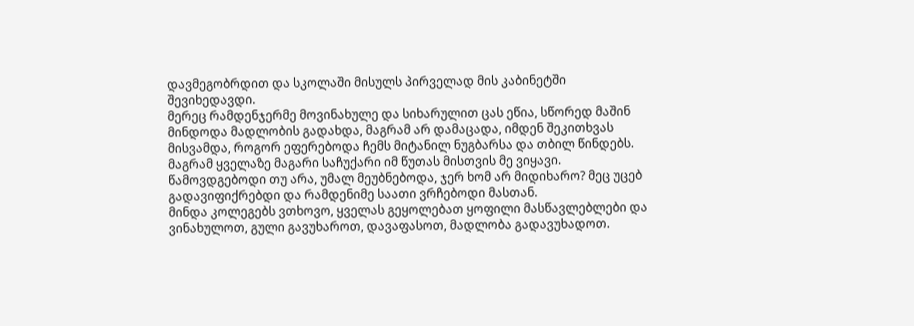დავმეგობრდით და სკოლაში მისულს პირველად მის კაბინეტში შევიხედავდი.
მერეც რამდენჯერმე მოვინახულე და სიხარულით ცას ეწია, სწორედ მაშინ მინდოდა მადლობის გადახდა, მაგრამ არ დამაცადა, იმდენ შეკითხვას მისვამდა, როგორ ეფერებოდა ჩემს მიტანილ ნუგბარსა და თბილ წინდებს. მაგრამ ყველაზე მაგარი საჩუქარი იმ წუთას მისთვის მე ვიყავი.
წამოვდგებოდი თუ არა, უმალ მეუბნებოდა, ჯერ ხომ არ მიდიხარო? მეც უცებ გადავიფიქრებდი და რამდენიმე საათი ვრჩებოდი მასთან.
მინდა კოლეგებს ვთხოვო, ყველას გეყოლებათ ყოფილი მასწავლებლები და ვინახულოთ, გული გავუხაროთ, დავაფასოთ, მადლობა გადავუხადოთ.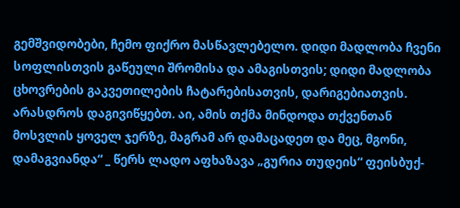გემშვიდობები, ჩემო ფიქრო მასწავლებელო. დიდი მადლობა ჩვენი სოფლისთვის გაწეული შრომისა და ამაგისთვის; დიდი მადლობა ცხოვრების გაკვეთილების ჩატარებისათვის, დარიგებიათვის. არასდროს დაგივიწყებთ. აი, ამის თქმა მინდოდა თქვენთან მოსვლის ყოველ ჯერზე, მაგრამ არ დამაცადეთ და მეც, მგონი, დამაგვიანდა“ _ წერს ლადო აფხაზავა „გურია თუდეის“ ფეისბუქ-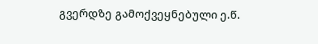გვერდზე გამოქვეყნებული ე.წ.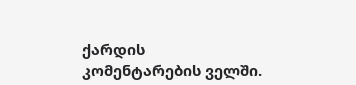ქარდის კომენტარების ველში.